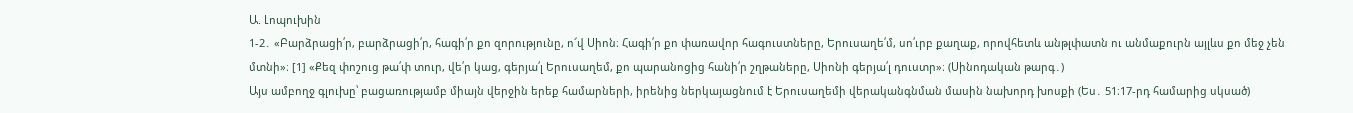Ա. Լոպուխին
1-2․ «Բարձրացի՛ր, բարձրացի՛ր, հագի՛ր քո զորությունը, ո՜վ Սիոն։ Հագի՛ր քո փառավոր հագուստները, Երուսաղե՛մ, սո՛ւրբ քաղաք, որովհետև անթլփատն ու անմաքուրն այլևս քո մեջ չեն մտնի»։ [1] «Քեզ փոշուց թա՛փ տուր, վե՛ր կաց, գերյա՛լ Երուսաղեմ, քո պարանոցից հանի՛ր շղթաները, Սիոնի գերյա՛լ դուստր»։ (Սինոդական թարգ․)
Այս ամբողջ գլուխը՝ բացառությամբ միայն վերջին երեք համարների, իրենից ներկայացնում է Երուսաղեմի վերականգնման մասին նախորդ խոսքի (Ես․ 51։17-րդ համարից սկսած)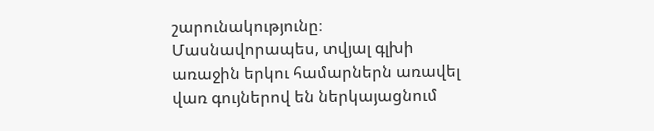շարունակությունը։ Մասնավորապես, տվյալ գլխի առաջին երկու համարներն առավել վառ գույներով են ներկայացնում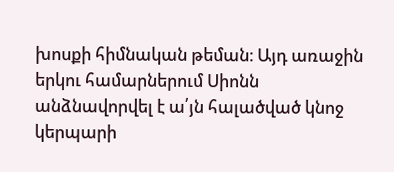խոսքի հիմնական թեման։ Այդ առաջին երկու համարներում Սիոնն անձնավորվել է ա՛յն հալածված կնոջ կերպարի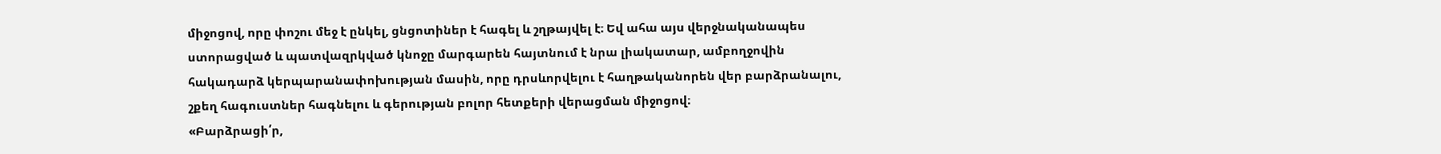միջոցով, որը փոշու մեջ է ընկել, ցնցոտիներ է հագել և շղթայվել է։ Եվ ահա այս վերջնականապես ստորացված և պատվազրկված կնոջը մարգարեն հայտնում է նրա լիակատար, ամբողջովին հակադարձ կերպարանափոխության մասին, որը դրսևորվելու է հաղթականորեն վեր բարձրանալու, շքեղ հագուստներ հագնելու և գերության բոլոր հետքերի վերացման միջոցով։
«Բարձրացի՛ր,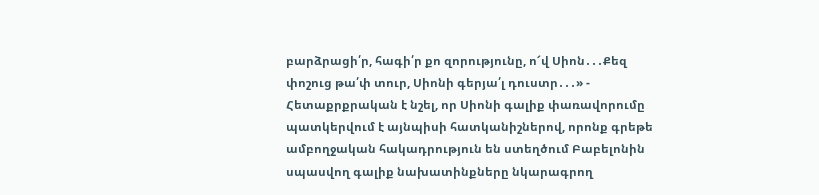բարձրացի՛ր, հագի՛ր քո զորությունը, ո՜վ Սիոն․․․Քեզ փոշուց թա՛փ տուր, Սիոնի գերյա՛լ դուստր․․․» - Հետաքրքրական է նշել, որ Սիոնի գալիք փառավորումը պատկերվում է այնպիսի հատկանիշներով, որոնք գրեթե ամբողջական հակադրություն են ստեղծում Բաբելոնին սպասվող գալիք նախատինքները նկարագրող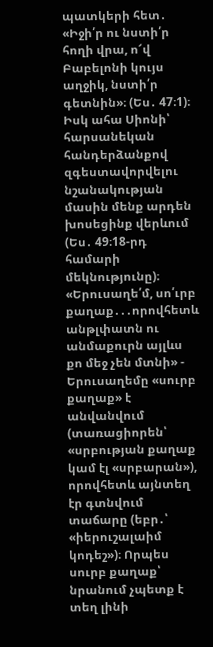պատկերի հետ․ «Իջի՛ր ու նստի՛ր հողի վրա, ո՜վ Բաբելոնի կույս աղջիկ, նստի՛ր գետնին»։ (Ես․ 47։1)։ Իսկ ահա Սիոնի՝ հարսանեկան հանդերձանքով զգեստավորվելու նշանակության մասին մենք արդեն խոսեցինք վերևում (Ես․ 49։18-րդ համարի մեկնությունը)։
«Երուսաղե՛մ, սո՛ւրբ քաղաք․․․որովհետև անթլփատն ու անմաքուրն այլևս քո մեջ չեն մտնի» - Երուսաղեմը «սուրբ քաղաք» է անվանվում (տառացիորեն՝ «սրբության քաղաք կամ էլ «սրբարան»), որովհետև այնտեղ էր գտնվում տաճարը (եբր․՝ «իերուշալաիմ կոդեշ»)։ Որպես սուրբ քաղաք՝ նրանում չպետք է տեղ լինի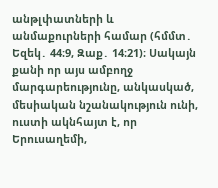անթլփատների և անմաքուրների համար (հմմտ․ Եզեկ․ 44։9, Զաք․ 14։21)։ Սակայն քանի որ այս ամբողջ մարգարեությունը, անկասկած, մեսիական նշանակություն ունի, ուստի ակնհայտ է, որ Երուսաղեմի,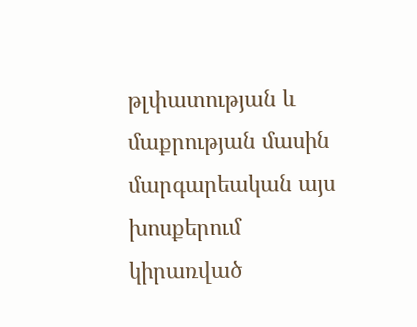թլփատության և մաքրության մասին մարգարեական այս խոսքերում կիրառված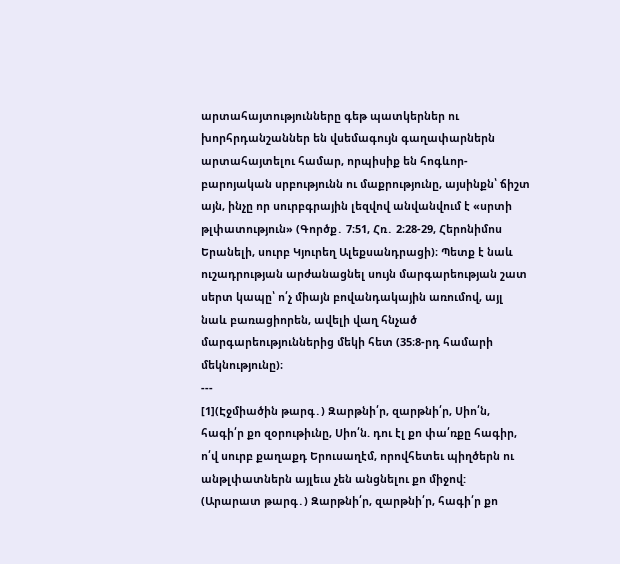արտահայտությունները գեթ պատկերներ ու խորհրդանշաններ են վսեմագույն գաղափարներն արտահայտելու համար, որպիսիք են հոգևոր-բարոյական սրբությունն ու մաքրությունը, այսինքն՝ ճիշտ այն, ինչը որ սուրբգրային լեզվով անվանվում է «սրտի թլփատություն» (Գործք․ 7։51, Հռ․ 2։28-29, Հերոնիմոս Երանելի, սուրբ Կյուրեղ Ալեքսանդրացի)։ Պետք է նաև ուշադրության արժանացնել սույն մարգարեության շատ սերտ կապը՝ ո՛չ միայն բովանդակային առումով, այլ նաև բառացիորեն, ավելի վաղ հնչած մարգարեություններից մեկի հետ (35։8-րդ համարի մեկնությունը)։
---
[1](Էջմիածին թարգ․) Զարթնի՛ր, զարթնի՛ր, Սիո՛ն, հագի՛ր քո զօրութիւնը, Սիո՛ն. դու էլ քո փա՛ռքը հագիր, ո՛վ սուրբ քաղաքդ Երուսաղէմ, որովհետեւ պիղծերն ու անթլփատներն այլեւս չեն անցնելու քո միջով:
(Արարատ թարգ․) Զարթնի՛ր, զարթնի՛ր, հագի՛ր քո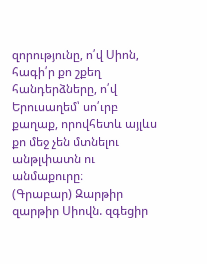զորությունը, ո՛վ Սիոն, հագի՛ր քո շքեղ հանդերձները, ո՛վ Երուսաղեմ՝ սո՛ւրբ քաղաք, որովհետև այլևս քո մեջ չեն մտնելու անթլփատն ու անմաքուրը։
(Գրաբար) Զարթիր զարթիր Սիովն. զգեցիր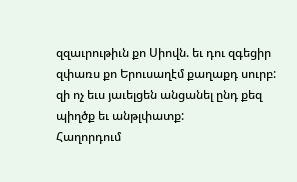զզաւրութիւն քո Սիովն. եւ դու զգեցիր զփառս քո Երուսաղէմ քաղաքդ սուրբ: զի ոչ եւս յաւելցեն անցանել ընդ քեզ պիղծք եւ անթլփատք:
Հաղորդում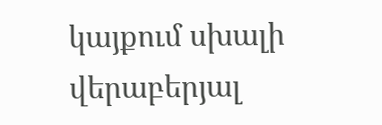կայքում սխալի վերաբերյալ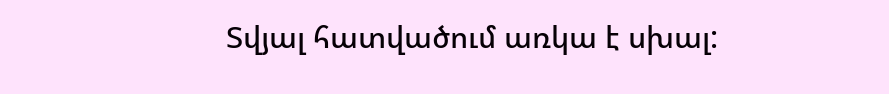Տվյալ հատվածում առկա է սխալ: